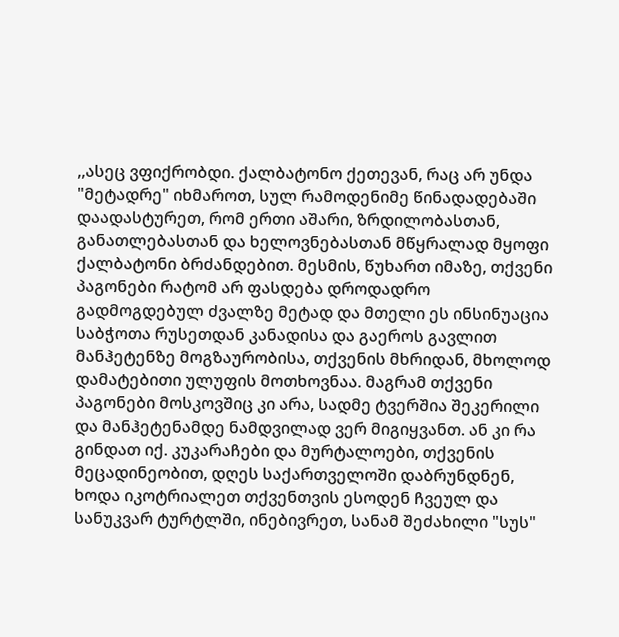,,ასეც ვფიქრობდი. ქალბატონო ქეთევან, რაც არ უნდა "მეტადრე" იხმაროთ, სულ რამოდენიმე წინადადებაში დაადასტურეთ, რომ ერთი აშარი, ზრდილობასთან, განათლებასთან და ხელოვნებასთან მწყრალად მყოფი ქალბატონი ბრძანდებით. მესმის, წუხართ იმაზე, თქვენი პაგონები რატომ არ ფასდება დროდადრო გადმოგდებულ ძვალზე მეტად და მთელი ეს ინსინუაცია საბჭოთა რუსეთდან კანადისა და გაეროს გავლით მანჰეტენზე მოგზაურობისა, თქვენის მხრიდან, მხოლოდ დამატებითი ულუფის მოთხოვნაა. მაგრამ თქვენი პაგონები მოსკოვშიც კი არა, სადმე ტვერშია შეკერილი და მანჰეტენამდე ნამდვილად ვერ მიგიყვანთ. ან კი რა გინდათ იქ. კუკარაჩები და მურტალოები, თქვენის მეცადინეობით, დღეს საქართველოში დაბრუნდნენ, ხოდა იკოტრიალეთ თქვენთვის ესოდენ ჩვეულ და სანუკვარ ტურტლში, ინებივრეთ, სანამ შეძახილი "სუს"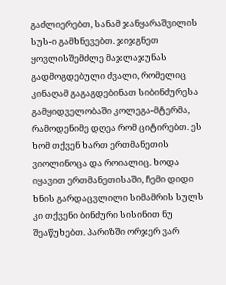გაძლიერებთ, სანამ ჯანყარაშვილის სუს-ი გამხნევებთ. ჯიჯგნეთ ყოვლისშემძლე მაჯლაჯუნას გადმოგდებული ძვალი, რომელიც კინაღამ გაგაგდებინათ სიბინძურესა გამყიდველობაში კოლეგა-მტერმა, რამოდენიმე დღეა რომ ციტირებთ. ეს ხომ თქვენ ხართ ერთმანეთის ვიოლინოცა და როიალიც. ხოდა იყავით ერთმანეთისაში, ჩემი დიდი ხნის გარდაცვლილი სიმამრის სულს კი თქვენი ბინძური სისინით ნუ შეაწუხებთ. პარიზში ორჯერ ვარ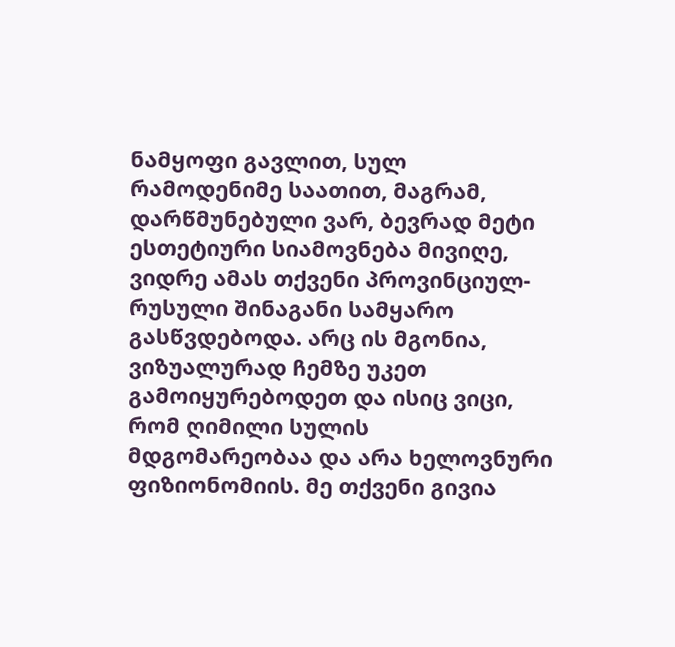ნამყოფი გავლით, სულ რამოდენიმე საათით, მაგრამ, დარწმუნებული ვარ, ბევრად მეტი ესთეტიური სიამოვნება მივიღე, ვიდრე ამას თქვენი პროვინციულ-რუსული შინაგანი სამყარო გასწვდებოდა. არც ის მგონია, ვიზუალურად ჩემზე უკეთ გამოიყურებოდეთ და ისიც ვიცი, რომ ღიმილი სულის მდგომარეობაა და არა ხელოვნური ფიზიონომიის. მე თქვენი გივია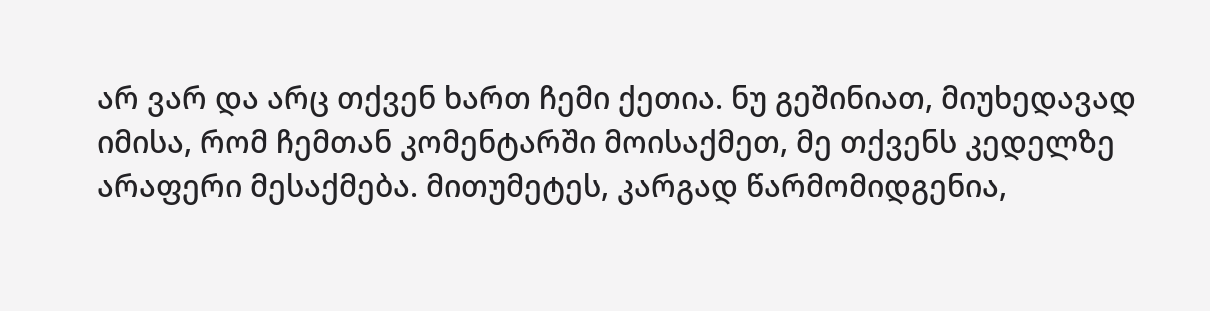არ ვარ და არც თქვენ ხართ ჩემი ქეთია. ნუ გეშინიათ, მიუხედავად იმისა, რომ ჩემთან კომენტარში მოისაქმეთ, მე თქვენს კედელზე არაფერი მესაქმება. მითუმეტეს, კარგად წარმომიდგენია,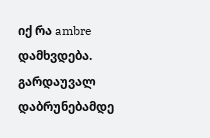იქ რა ambre დამხვდება. გარდაუვალ დაბრუნებამდე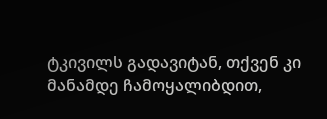ტკივილს გადავიტან, თქვენ კი მანამდე ჩამოყალიბდით,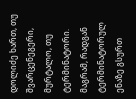დოლიძე ხართ, თუ შვარცენეგერი, მურტალო, თუ ტერმინატორი. მაგრამ, რადგან ტერმინატორულ ენაზე გსურთ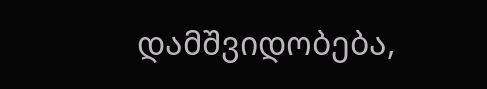დამშვიდობება,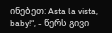ინებეთ: Asta la vista, baby!“, - წერს გივი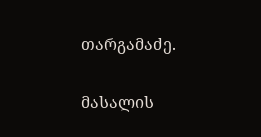თარგამაძე.

მასალის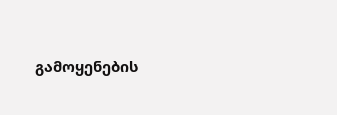გამოყენების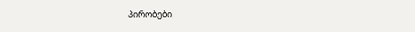პირობები